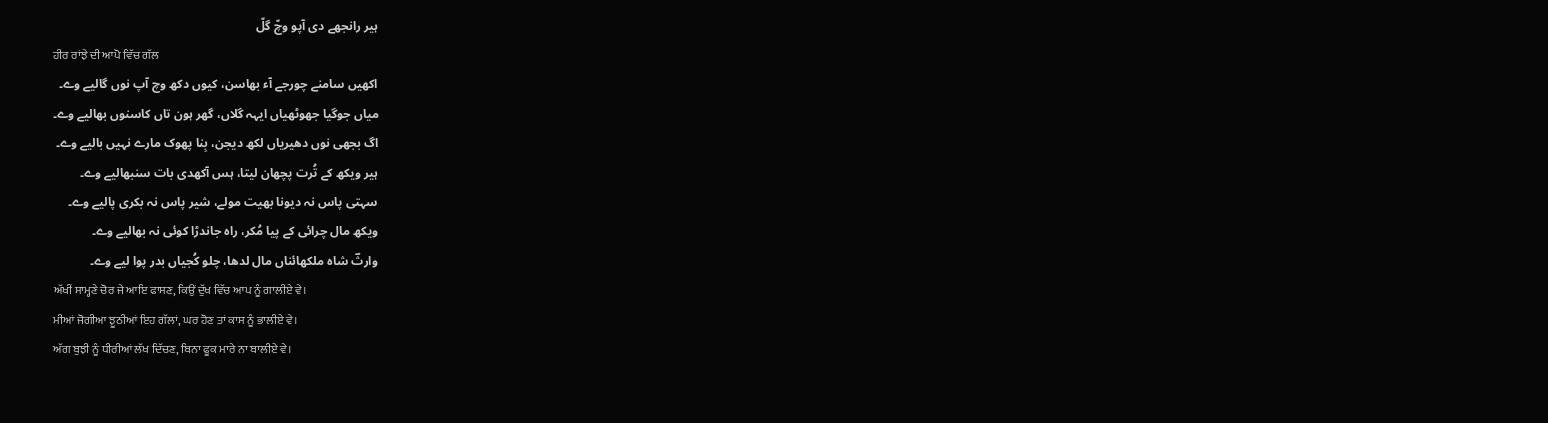ہیر رانجھے دی آپو وچّ گلّ
ਹੀਰ ਰਾਂਝੇ ਦੀ ਆਪੋ ਵਿੱਚ ਗੱਲ
اکھیں سامنے چورجے آء بھاسن، کیوں دکھ وچ آپ نوں گالیے وے۔
میاں جوگیا جھوٹھیاں ایہہ گلاں، گھر ہون تاں کاسنوں بھالیے وے۔
اگ بجھی نوں دھیریاں لکھ دیجن، بِنا پھوک مارے نہیں بالیے وے۔
ہیر ویکھ کے تُرت پچھان لیتا، ہس آکھدی بات سنبھالیے وے۔
سہتی پاس نہ دیونا بھیت مولے، شیر پاس نہ بکری پالیے وے۔
ویکھ مال چرائی کے پیا مُکر، راہ جاندڑا کوئی نہ بھالیے وے۔
وارثؔ شاہ ملکھائناں مال لدھا، چلو کُجیاں بدر پوا لیے وے۔
ਅੱਖੀਂ ਸਾਮ੍ਹਣੇ ਚੋਰ ਜੇ ਆਇ ਫਾਸਣ, ਕਿਉਂ ਦੁੱਖ ਵਿੱਚ ਆਪ ਨੂੰ ਗਾਲੀਏ ਵੇ।
ਮੀਆਂ ਜੋਗੀਆ ਝੂਠੀਆਂ ਇਹ ਗੱਲਾਂ, ਘਰ ਹੋਣ ਤਾਂ ਕਾਸ ਨੂੰ ਭਾਲੀਏ ਵੇ।
ਅੱਗ ਬੁਝੀ ਨੂੰ ਧੀਰੀਆਂ ਲੱਖ ਦਿੱਚਣ, ਬਿਨਾ ਫੂਕ ਮਾਰੇ ਨਾ ਬਾਲੀਏ ਵੇ।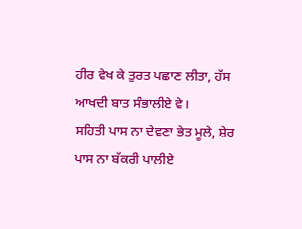ਹੀਰ ਵੇਖ ਕੇ ਤੁਰਤ ਪਛਾਣ ਲੀਤਾ, ਹੱਸ ਆਖਦੀ ਬਾਤ ਸੰਭਾਲੀਏ ਵੇ।
ਸਹਿਤੀ ਪਾਸ ਨਾ ਦੇਵਣਾ ਭੇਤ ਮੂਲੇ, ਸ਼ੇਰ ਪਾਸ ਨਾ ਬੱਕਰੀ ਪਾਲੀਏ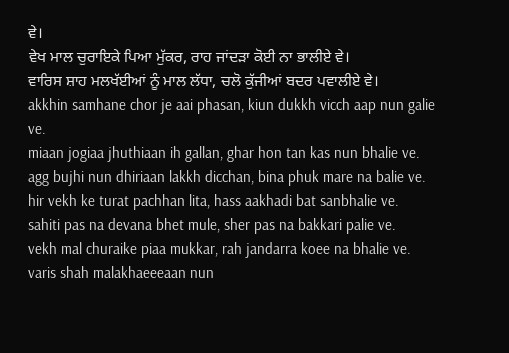ਵੇ।
ਵੇਖ ਮਾਲ ਚੁਰਾਇਕੇ ਪਿਆ ਮੁੱਕਰ, ਰਾਹ ਜਾਂਦੜਾ ਕੋਈ ਨਾ ਭਾਲੀਏ ਵੇ।
ਵਾਰਿਸ ਸ਼ਾਹ ਮਲਖੱਈਆਂ ਨੂੰ ਮਾਲ ਲੱਧਾ, ਚਲੋ ਕੁੱਜੀਆਂ ਬਦਰ ਪਵਾਲੀਏ ਵੇ।
akkhin samhane chor je aai phasan, kiun dukkh vicch aap nun galie ve.
miaan jogiaa jhuthiaan ih gallan, ghar hon tan kas nun bhalie ve.
agg bujhi nun dhiriaan lakkh dicchan, bina phuk mare na balie ve.
hir vekh ke turat pachhan lita, hass aakhadi bat sanbhalie ve.
sahiti pas na devana bhet mule, sher pas na bakkari palie ve.
vekh mal churaike piaa mukkar, rah jandarra koee na bhalie ve.
varis shah malakhaeeeaan nun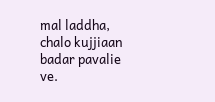mal laddha, chalo kujjiaan badar pavalie ve.